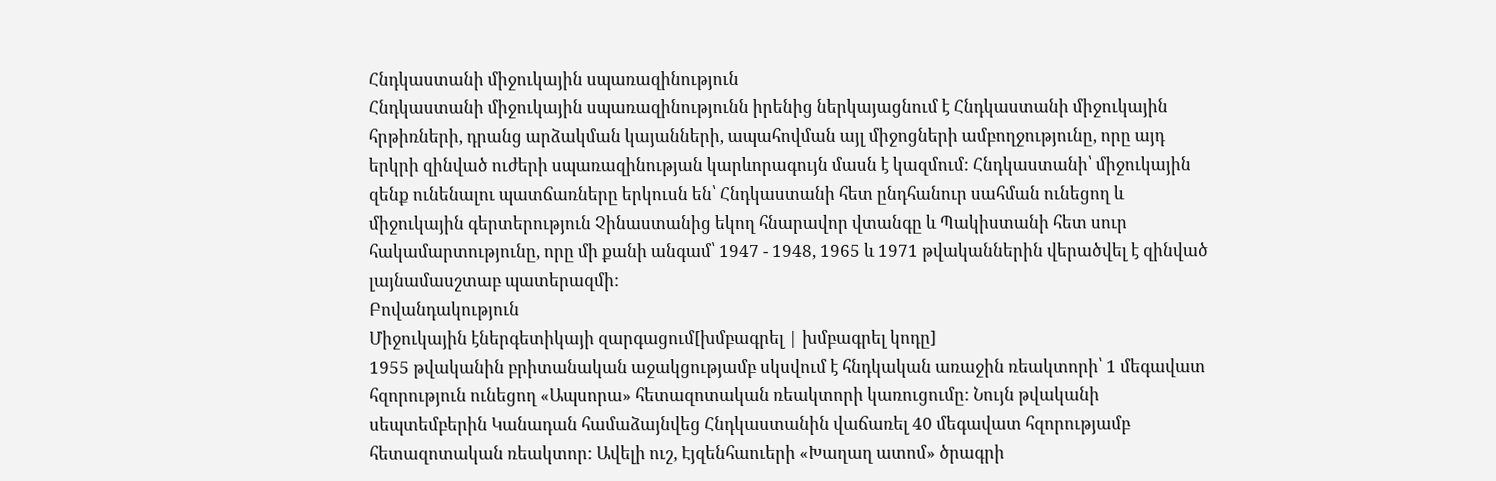Հնդկաստանի միջուկային սպառազինություն
Հնդկաստանի միջուկային սպառազինությունն իրենից ներկայացնում է Հնդկաստանի միջուկային հրթիռների, դրանց արձակման կայանների, ապահովման այլ միջոցների ամբողջությունը, որը այդ երկրի զինված ուժերի սպառազինության կարևորագույն մասն է կազմում: Հնդկաստանի՝ միջուկային զենք ունենալու պատճառները երկուսն են՝ Հնդկաստանի հետ ընդհանուր սահման ունեցող և միջուկային գերտերություն Չինաստանից եկող հնարավոր վտանգը և Պակիստանի հետ սուր հակամարտությունը, որը մի քանի անգամ՝ 1947 - 1948, 1965 և 1971 թվականներին վերածվել է զինված լայնամասշտաբ պատերազմի:
Բովանդակություն
Միջուկային էներգետիկայի զարգացում[խմբագրել | խմբագրել կոդը]
1955 թվականին բրիտանական աջակցությամբ սկսվում է հնդկական առաջին ռեակտորի՝ 1 մեգավատ հզորություն ունեցող «Ապսորա» հետազոտական ռեակտորի կառուցումը: Նույն թվականի սեպտեմբերին Կանադան համաձայնվեց Հնդկաստանին վաճառել 40 մեգավատ հզորությամբ հետազոտական ռեակտոր: Ավելի ուշ, Էյզենհաուերի «Խաղաղ ատոմ» ծրագրի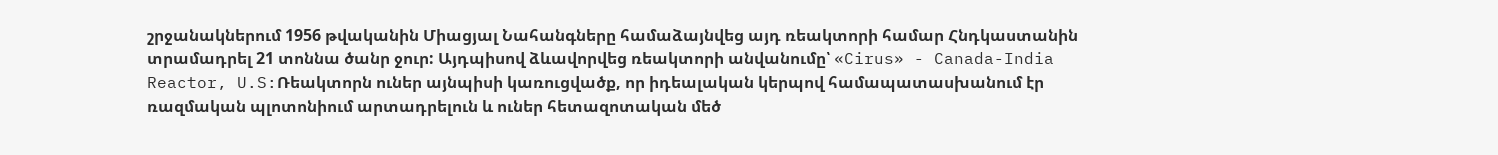շրջանակներում 1956 թվականին Միացյալ Նահանգները համաձայնվեց այդ ռեակտորի համար Հնդկաստանին տրամադրել 21 տոննա ծանր ջուր: Այդպիսով ձևավորվեց ռեակտորի անվանումը՝ «Cirus» - Canada-India Reactor, U.S:Ռեակտորն ուներ այնպիսի կառուցվածք, որ իդեալական կերպով համապատասխանում էր ռազմական պլոտոնիում արտադրելուն և ուներ հետազոտական մեծ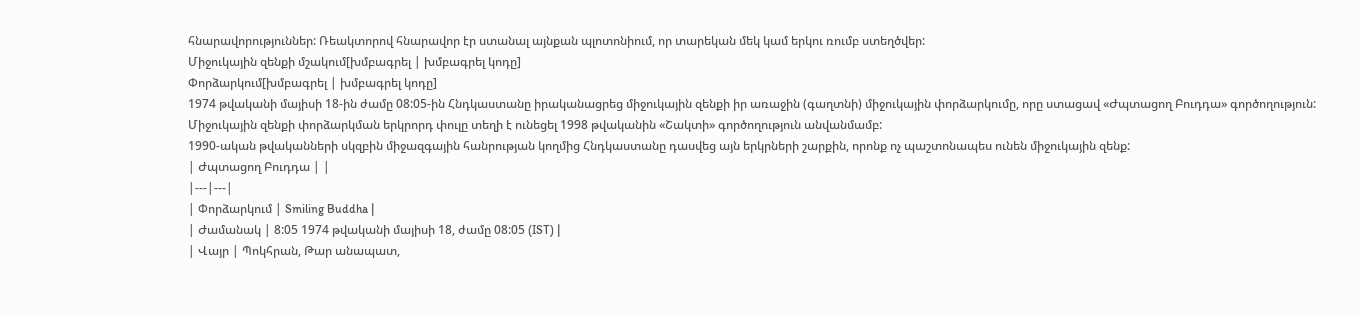հնարավորություններ: Ռեակտորով հնարավոր էր ստանալ այնքան պլոտոնիում, որ տարեկան մեկ կամ երկու ռումբ ստեղծվեր:
Միջուկային զենքի մշակում[խմբագրել | խմբագրել կոդը]
Փորձարկում[խմբագրել | խմբագրել կոդը]
1974 թվականի մայիսի 18-ին ժամը 08:05-ին Հնդկաստանը իրականացրեց միջուկային զենքի իր առաջին (գաղտնի) միջուկային փորձարկումը, որը ստացավ «Ժպտացող Բուդդա» գործողություն: Միջուկային զենքի փորձարկման երկրորդ փուլը տեղի է ունեցել 1998 թվականին «Շակտի» գործողություն անվանմամբ:
1990-ական թվականների սկզբին միջազգային հանրության կողմից Հնդկաստանը դասվեց այն երկրների շարքին, որոնք ոչ պաշտոնապես ունեն միջուկային զենք:
| Ժպտացող Բուդդա | |
|---|---|
| Փորձարկում | Smiling Buddha |
| Ժամանակ | 8:05 1974 թվականի մայիսի 18, ժամը 08:05 (IST) |
| Վայր | Պոկհրան, Թար անապատ,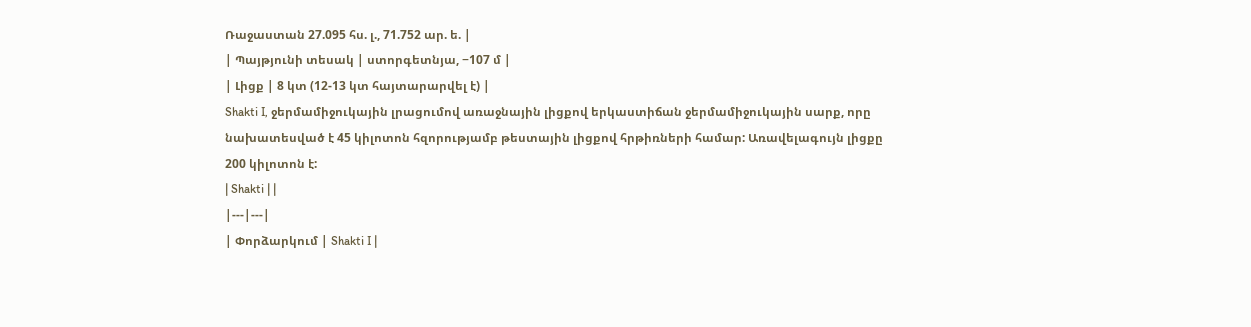Ռաջաստան 27.095 հս. լ., 71.752 ար. ե. |
| Պայթյունի տեսակ | ստորգետնյա, −107 մ |
| Լիցք | 8 կտ (12-13 կտ հայտարարվել է) |
Shakti I, ջերմամիջուկային լրացումով առաջնային լիցքով երկաստիճան ջերմամիջուկային սարք, որը նախատեսված է 45 կիլոտոն հզորությամբ թեստային լիցքով հրթիռների համար: Առավելագույն լիցքը 200 կիլոտոն է:
| Shakti | |
|---|---|
| Փորձարկում | Shakti I |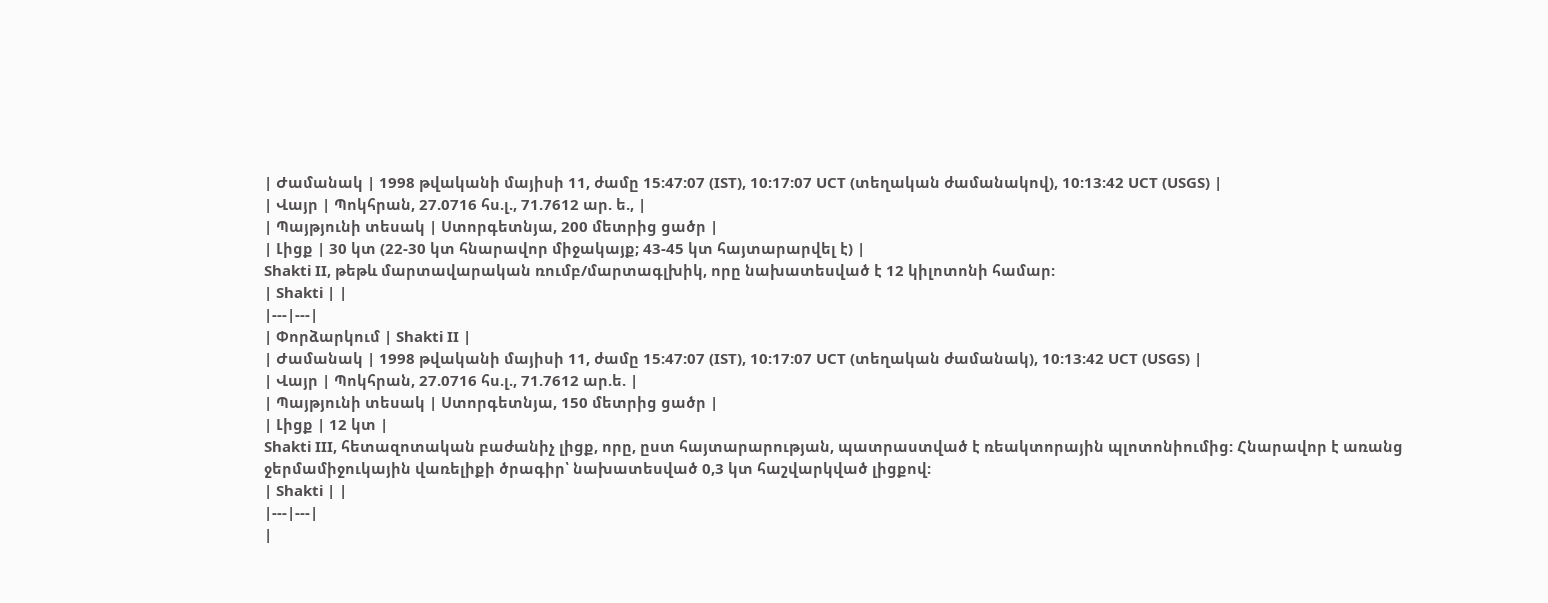| Ժամանակ | 1998 թվականի մայիսի 11, ժամը 15:47:07 (IST), 10:17:07 UCT (տեղական ժամանակով), 10:13:42 UCT (USGS) |
| Վայր | Պոկհրան, 27.0716 հս.լ., 71.7612 ար. ե., |
| Պայթյունի տեսակ | Ստորգետնյա, 200 մետրից ցածր |
| Լիցք | 30 կտ (22-30 կտ հնարավոր միջակայք; 43-45 կտ հայտարարվել է) |
Shakti II, թեթև մարտավարական ռումբ/մարտագլխիկ, որը նախատեսված է 12 կիլոտոնի համար:
| Shakti | |
|---|---|
| Փորձարկում | Shakti II |
| Ժամանակ | 1998 թվականի մայիսի 11, ժամը 15:47:07 (IST), 10:17:07 UCT (տեղական ժամանակ), 10:13:42 UCT (USGS) |
| Վայր | Պոկհրան, 27.0716 հս.լ., 71.7612 ար.ե. |
| Պայթյունի տեսակ | Ստորգետնյա, 150 մետրից ցածր |
| Լիցք | 12 կտ |
Shakti III, հետազոտական բաժանիչ լիցք, որը, ըստ հայտարարության, պատրաստված է ռեակտորային պլոտոնիումից: Հնարավոր է առանց ջերմամիջուկային վառելիքի ծրագիր՝ նախատեսված 0,3 կտ հաշվարկված լիցքով:
| Shakti | |
|---|---|
|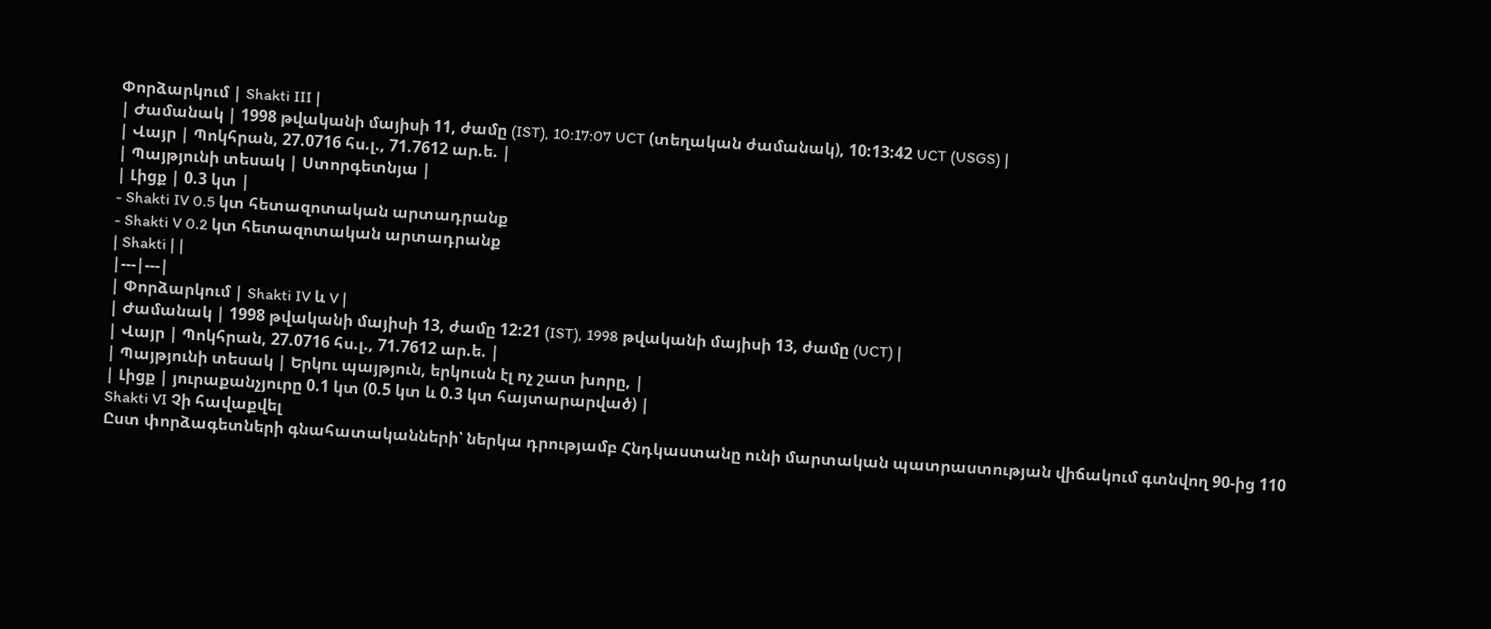Փորձարկում | Shakti III |
| Ժամանակ | 1998 թվականի մայիսի 11, ժամը (IST), 10:17:07 UCT (տեղական ժամանակ), 10:13:42 UCT (USGS) |
| Վայր | Պոկհրան, 27.0716 հս.լ., 71.7612 ար.ե. |
| Պայթյունի տեսակ | Ստորգետնյա |
| Լիցք | 0.3 կտ |
- Shakti IV 0.5 կտ հետազոտական արտադրանք
- Shakti V 0.2 կտ հետազոտական արտադրանք
| Shakti | |
|---|---|
| Փորձարկում | Shakti IV և V |
| Ժամանակ | 1998 թվականի մայիսի 13, ժամը 12:21 (IST), 1998 թվականի մայիսի 13, ժամը (UCT) |
| Վայր | Պոկհրան, 27.0716 հս.լ., 71.7612 ար.ե. |
| Պայթյունի տեսակ | Երկու պայթյուն, երկուսն էլ ոչ շատ խորը, |
| Լիցք | յուրաքանչյուրը 0.1 կտ (0.5 կտ և 0.3 կտ հայտարարված) |
Shakti VI Չի հավաքվել
Ըստ փորձագետների գնահատականների՝ ներկա դրությամբ Հնդկաստանը ունի մարտական պատրաստության վիճակում գտնվող 90-ից 110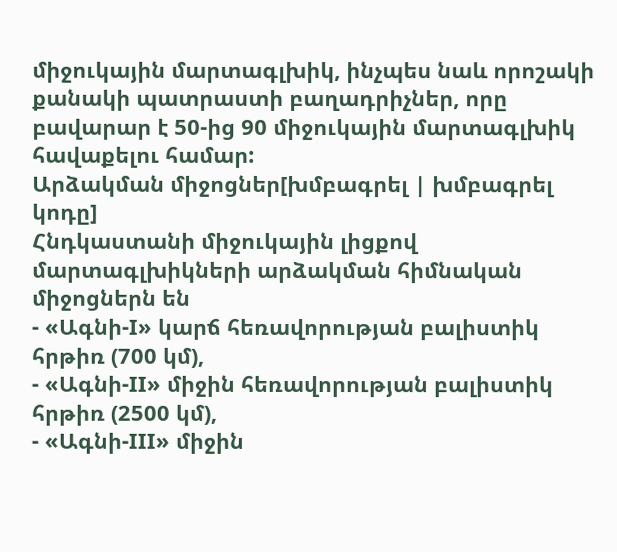միջուկային մարտագլխիկ, ինչպես նաև որոշակի քանակի պատրաստի բաղադրիչներ, որը բավարար է 50-ից 90 միջուկային մարտագլխիկ հավաքելու համար:
Արձակման միջոցներ[խմբագրել | խմբագրել կոդը]
Հնդկաստանի միջուկային լիցքով մարտագլխիկների արձակման հիմնական միջոցներն են
- «Ագնի-I» կարճ հեռավորության բալիստիկ հրթիռ (700 կմ),
- «Ագնի-II» միջին հեռավորության բալիստիկ հրթիռ (2500 կմ),
- «Ագնի-III» միջին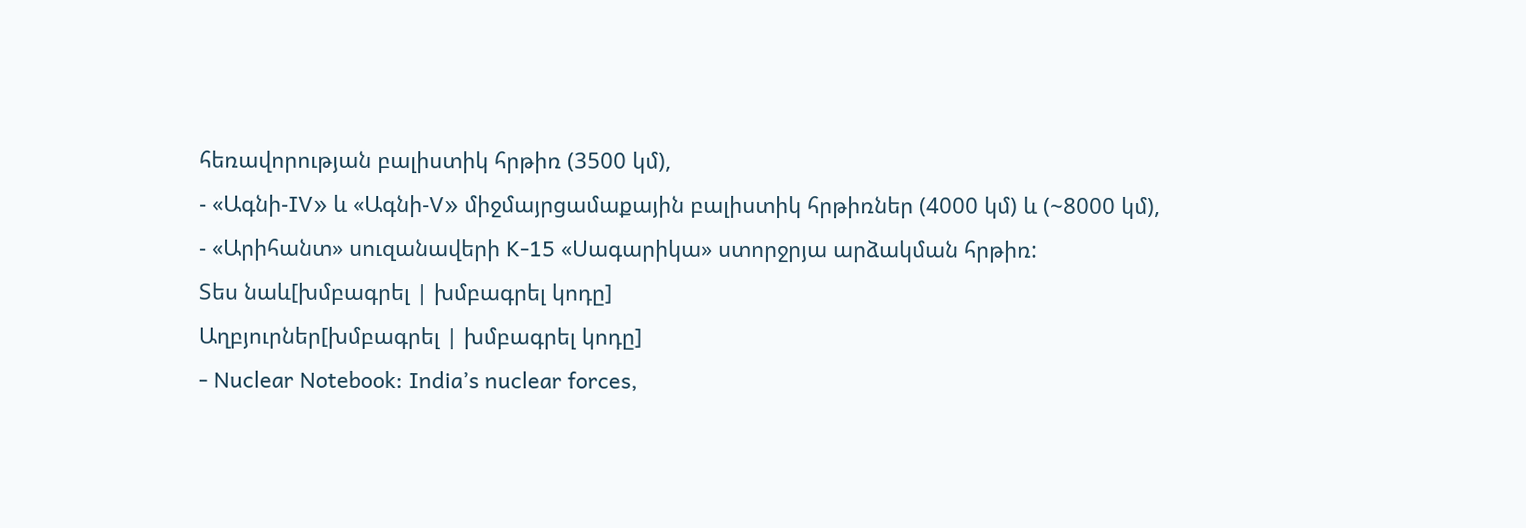հեռավորության բալիստիկ հրթիռ (3500 կմ),
- «Ագնի-IV» և «Ագնի-V» միջմայրցամաքային բալիստիկ հրթիռներ (4000 կմ) և (~8000 կմ),
- «Արիհանտ» սուզանավերի K-15 «Սագարիկա» ստորջրյա արձակման հրթիռ:
Տես նաև[խմբագրել | խմբագրել կոդը]
Աղբյուրներ[խմբագրել | խմբագրել կոդը]
- Nuclear Notebook: India’s nuclear forces,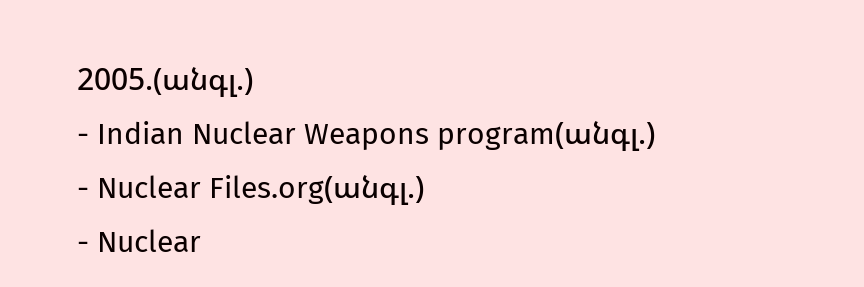2005.(անգլ.)
- Indian Nuclear Weapons program(անգլ.)
- Nuclear Files.org(անգլ.)
- Nuclear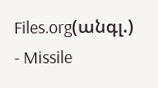Files.org(անգլ.)
- Missile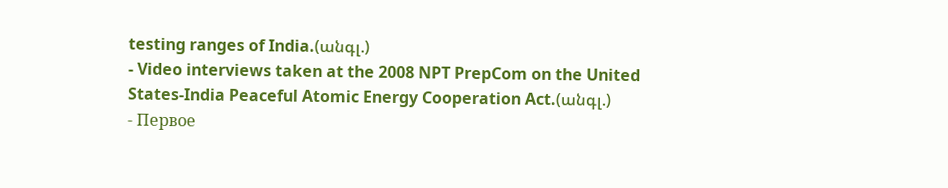testing ranges of India.(անգլ.)
- Video interviews taken at the 2008 NPT PrepCom on the United States-India Peaceful Atomic Energy Cooperation Act.(անգլ.)
- Первое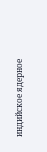индийское ядерное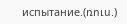испытание.(ռուս.)